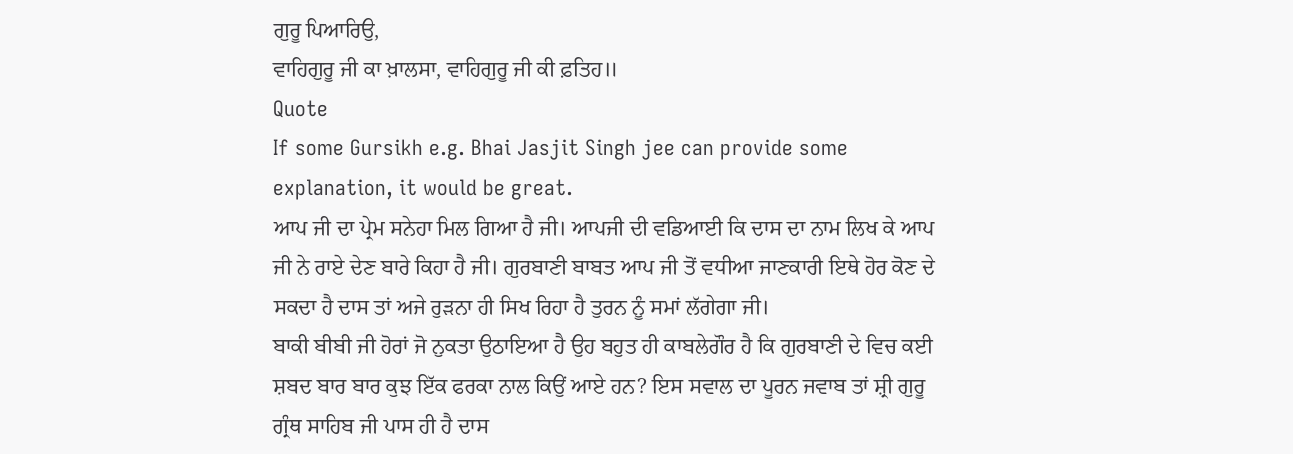ਗੁਰੂ ਪਿਆਰਿਉ,
ਵਾਹਿਗੁਰੂ ਜੀ ਕਾ ਖ਼ਾਲਸਾ, ਵਾਹਿਗੁਰੂ ਜੀ ਕੀ ਫ਼ਤਿਹ॥
Quote
If some Gursikh e.g. Bhai Jasjit Singh jee can provide some explanation, it would be great.
ਆਪ ਜੀ ਦਾ ਪ੍ਰੇਮ ਸਨੇਹਾ ਮਿਲ ਗਿਆ ਹੈ ਜੀ। ਆਪਜੀ ਦੀ ਵਡਿਆਈ ਕਿ ਦਾਸ ਦਾ ਨਾਮ ਲਿਖ ਕੇ ਆਪ ਜੀ ਨੇ ਰਾਏ ਦੇਣ ਬਾਰੇ ਕਿਹਾ ਹੈ ਜੀ। ਗੁਰਬਾਣੀ ਬਾਬਤ ਆਪ ਜੀ ਤੋਂ ਵਧੀਆ ਜਾਣਕਾਰੀ ਇਥੇ ਹੋਰ ਕੋਣ ਦੇ ਸਕਦਾ ਹੈ ਦਾਸ ਤਾਂ ਅਜੇ ਰੁੜਨਾ ਹੀ ਸਿਖ ਰਿਹਾ ਹੈ ਤੁਰਨ ਨੂੰ ਸਮਾਂ ਲੱਗੇਗਾ ਜੀ।
ਬਾਕੀ ਬੀਬੀ ਜੀ ਹੋਰਾਂ ਜੋ ਨੁਕਤਾ ਉਠਾਇਆ ਹੈ ਉਹ ਬਹੁਤ ਹੀ ਕਾਬਲੇਗੌਰ ਹੈ ਕਿ ਗੁਰਬਾਣੀ ਦੇ ਵਿਚ ਕਈ ਸ਼ਬਦ ਬਾਰ ਬਾਰ ਕੁਝ ਇੱਕ ਫਰਕਾ ਨਾਲ ਕਿਉਂ ਆਏ ਹਨ? ਇਸ ਸਵਾਲ ਦਾ ਪੂਰਨ ਜਵਾਬ ਤਾਂ ਸ਼੍ਰੀ ਗੁਰੂ ਗ੍ਰੰਥ ਸਾਹਿਬ ਜੀ ਪਾਸ ਹੀ ਹੈ ਦਾਸ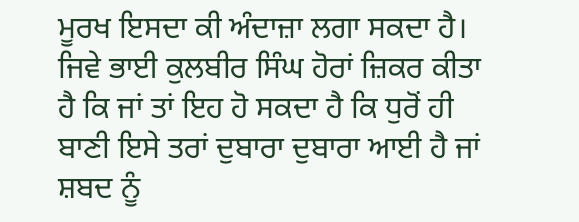ਮੂਰਖ ਇਸਦਾ ਕੀ ਅੰਦਾਜ਼ਾ ਲਗਾ ਸਕਦਾ ਹੈ। ਜਿਵੇ ਭਾਈ ਕੁਲਬੀਰ ਸਿੰਘ ਹੋਰਾਂ ਜ਼ਿਕਰ ਕੀਤਾ ਹੈ ਕਿ ਜਾਂ ਤਾਂ ਇਹ ਹੋ ਸਕਦਾ ਹੈ ਕਿ ਧੁਰੋਂ ਹੀ ਬਾਣੀ ਇਸੇ ਤਰਾਂ ਦੁਬਾਰਾ ਦੁਬਾਰਾ ਆਈ ਹੈ ਜਾਂ ਸ਼ਬਦ ਨੂੰ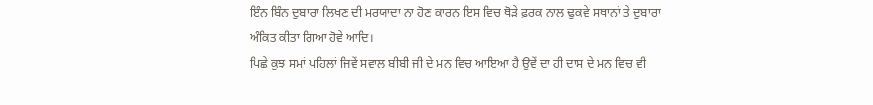ਇੰਨ ਬਿੰਨ ਦੁਬਾਰਾ ਲਿਖਣ ਦੀ ਮਰਯਾਦਾ ਨਾ ਹੋਣ ਕਾਰਨ ਇਸ ਵਿਚ ਥੋੜੇ ਫ਼ਰਕ ਨਾਲ ਢੁਕਵੇ ਸਥਾਨਾਂ ਤੇ ਦੁਬਾਰਾ ਅੰਕਿਤ ਕੀਤਾ ਗਿਆ ਹੋਵੇ ਆਦਿ।
ਪਿਛੇ ਕੁਝ ਸਮਾਂ ਪਹਿਲਾਂ ਜਿਵੇਂ ਸਵਾਲ ਬੀਬੀ ਜੀ ਦੇ ਮਨ ਵਿਚ ਆਇਆ ਹੈ ਉਵੇਂ ਦਾ ਹੀ ਦਾਸ ਦੇ ਮਨ ਵਿਚ ਵੀ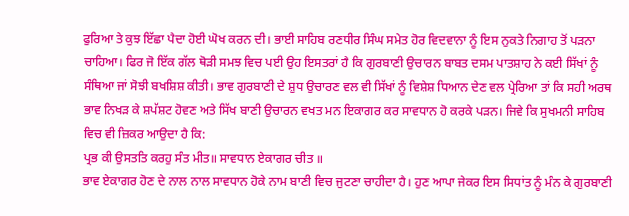ਫੁਰਿਆ ਤੇ ਕੁਝ ਇੱਛਾ ਪੈਦਾ ਹੋਈ ਘੋਖ ਕਰਨ ਦੀ। ਭਾਈ ਸਾਹਿਬ ਰਣਧੀਰ ਸਿੰਘ ਸਮੇਤ ਹੋਰ ਵਿਦਵਾਨਾ ਨੂੰ ਇਸ ਨੁਕਤੇ ਨਿਗਾਹ ਤੋਂ ਪੜਨਾ ਚਾਹਿਆ। ਫਿਰ ਜੋ ਇੱਕ ਗੱਲ ਥੋੜੀ ਸਮਝ ਵਿਚ ਪਈ ਉਹ ਇਸਤਰਾਂ ਹੈ ਕਿ ਗੁਰਬਾਣੀ ਉਚਾਰਨ ਬਾਬਤ ਦਸਮ ਪਾਤਸ਼ਾਹ ਨੇ ਕਈ ਸਿੱਖਾਂ ਨੂੰ ਸੰਥਿਆ ਜਾਂ ਸੋਝੀ ਬਖਸ਼ਿਸ਼ ਕੀਤੀ। ਭਾਵ ਗੁਰਬਾਣੀ ਦੇ ਸ਼ੁਧ ਉਚਾਰਣ ਵਲ ਵੀ ਸਿੱਖਾਂ ਨੂੰ ਵਿਸ਼ੇਸ਼ ਧਿਆਨ ਦੇਣ ਵਲ ਪ੍ਰੇਰਿਆ ਤਾਂ ਕਿ ਸਹੀ ਅਰਥ ਭਾਵ ਨਿਖੜ ਕੇ ਸ਼ਪੱਸ਼ਟ ਹੋਵਣ ਅਤੇ ਸਿੱਖ ਬਾਣੀ ਉਚਾਰਨ ਵਖਤ ਮਨ ਇਕਾਗਰ ਕਰ ਸਾਵਧਾਨ ਹੋ ਕਰਕੇ ਪੜਨ। ਜਿਵੇ ਕਿ ਸੁਖਮਨੀ ਸਾਹਿਬ ਵਿਚ ਵੀ ਜ਼ਿਕਰ ਆਉਦਾ ਹੈ ਕਿ:
ਪ੍ਰਭ ਕੀ ਉਸਤਤਿ ਕਰਹੁ ਸੰਤ ਮੀਤ॥ ਸਾਵਧਾਨ ਏਕਾਗਰ ਚੀਤ ॥
ਭਾਵ ਏਕਾਗਰ ਹੋਣ ਦੇ ਨਾਲ ਨਾਲ ਸਾਵਧਾਨ ਹੋਕੇ ਨਾਮ ਬਾਣੀ ਵਿਚ ਜੁਟਣਾ ਚਾਹੀਦਾ ਹੈ। ਹੁਣ ਆਪਾ ਜੇਕਰ ਇਸ ਸਿਧਾਂਤ ਨੂੰ ਮੰਨ ਕੇ ਗੁਰਬਾਣੀ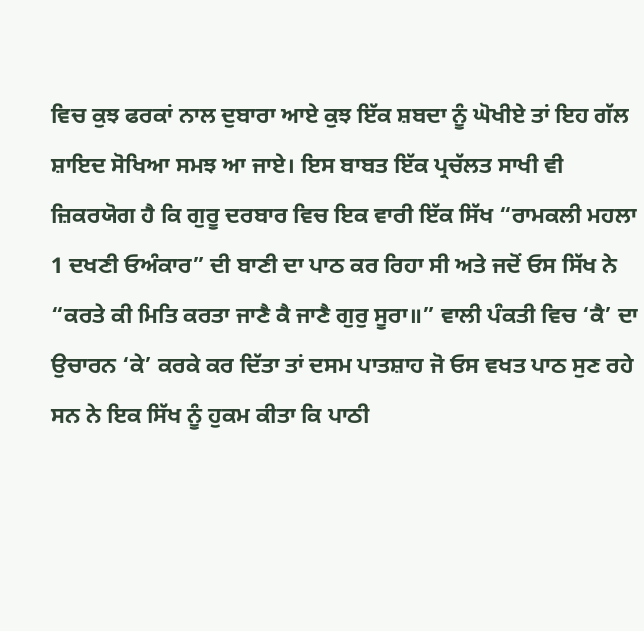ਵਿਚ ਕੁਝ ਫਰਕਾਂ ਨਾਲ ਦੁਬਾਰਾ ਆਏ ਕੁਝ ਇੱਕ ਸ਼ਬਦਾ ਨੂੰ ਘੋਖੀਏ ਤਾਂ ਇਹ ਗੱਲ ਸ਼ਾਇਦ ਸੋਖਿਆ ਸਮਝ ਆ ਜਾਏ। ਇਸ ਬਾਬਤ ਇੱਕ ਪ੍ਰਚੱਲਤ ਸਾਖੀ ਵੀ ਜ਼ਿਕਰਯੋਗ ਹੈ ਕਿ ਗੁਰੂ ਦਰਬਾਰ ਵਿਚ ਇਕ ਵਾਰੀ ਇੱਕ ਸਿੱਖ “ਰਾਮਕਲੀ ਮਹਲਾ 1 ਦਖਣੀ ਓਅੰਕਾਰ” ਦੀ ਬਾਣੀ ਦਾ ਪਾਠ ਕਰ ਰਿਹਾ ਸੀ ਅਤੇ ਜਦੋਂ ਓਸ ਸਿੱਖ ਨੇ “ਕਰਤੇ ਕੀ ਮਿਤਿ ਕਰਤਾ ਜਾਣੈ ਕੈ ਜਾਣੈ ਗੁਰੁ ਸੂਰਾ॥” ਵਾਲੀ ਪੰਕਤੀ ਵਿਚ ‘ਕੈ’ ਦਾ ਉਚਾਰਨ ‘ਕੇ’ ਕਰਕੇ ਕਰ ਦਿੱਤਾ ਤਾਂ ਦਸਮ ਪਾਤਸ਼ਾਹ ਜੋ ਓਸ ਵਖਤ ਪਾਠ ਸੁਣ ਰਹੇ ਸਨ ਨੇ ਇਕ ਸਿੱਖ ਨੂੰ ਹੁਕਮ ਕੀਤਾ ਕਿ ਪਾਠੀ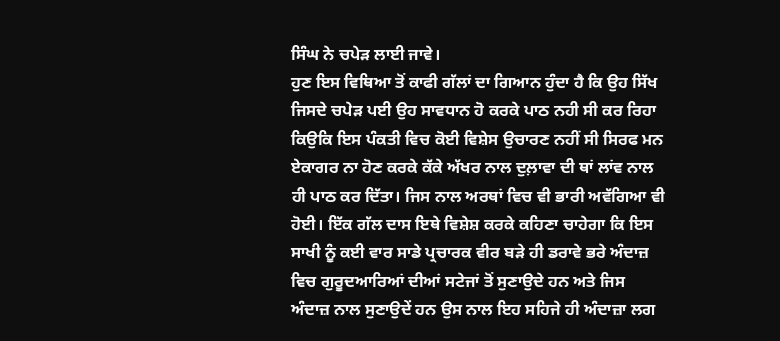ਸਿੰਘ ਨੇ ਚਪੇੜ ਲਾਈ ਜਾਵੇ।
ਹੁਣ ਇਸ ਵਿਥਿਆ ਤੋਂ ਕਾਫੀ ਗੱਲਾਂ ਦਾ ਗਿਆਨ ਹੁੰਦਾ ਹੈ ਕਿ ਉਹ ਸਿੱਖ ਜਿਸਦੇ ਚਪੇੜ ਪਈ ਉਹ ਸਾਵਧਾਨ ਹੋ ਕਰਕੇ ਪਾਠ ਨਹੀ ਸੀ ਕਰ ਰਿਹਾ ਕਿਉਕਿ ਇਸ ਪੰਕਤੀ ਵਿਚ ਕੋਈ ਵਿਸ਼ੇਸ ਉਚਾਰਣ ਨਹੀਂ ਸੀ ਸਿਰਫ ਮਨ ਏਕਾਗਰ ਨਾ ਹੋਣ ਕਰਕੇ ਕੱਕੇ ਅੱਖਰ ਨਾਲ ਦੁਲ਼ਾਵਾ ਦੀ ਥਾਂ ਲਾਂਵ ਨਾਲ ਹੀ ਪਾਠ ਕਰ ਦਿੱਤਾ। ਜਿਸ ਨਾਲ ਅਰਥਾਂ ਵਿਚ ਵੀ ਭਾਰੀ ਅਵੱਗਿਆ ਵੀ ਹੋਈ। ਇੱਕ ਗੱਲ ਦਾਸ ਇਥੇ ਵਿਸ਼ੇਸ਼ ਕਰਕੇ ਕਹਿਣਾ ਚਾਹੇਗਾ ਕਿ ਇਸ ਸਾਖੀ ਨੂੰ ਕਈ ਵਾਰ ਸਾਡੇ ਪ੍ਰਚਾਰਕ ਵੀਰ ਬੜੇ ਹੀ ਡਰਾਵੇ ਭਰੇ ਅੰਦਾਜ਼ ਵਿਚ ਗੁਰੂਦਆਰਿਆਂ ਦੀਆਂ ਸਟੇਜਾਂ ਤੋਂ ਸੁਣਾਉਦੇ ਹਨ ਅਤੇ ਜਿਸ ਅੰਦਾਜ਼ ਨਾਲ ਸੁਣਾਉਦੇਂ ਹਨ ਉਸ ਨਾਲ ਇਹ ਸਹਿਜੇ ਹੀ ਅੰਦਾਜ਼ਾ ਲਗ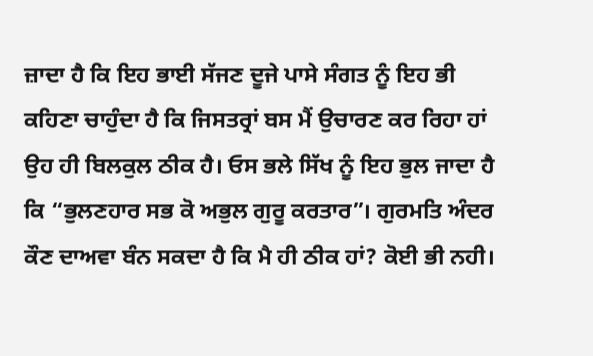ਜ਼ਾਦਾ ਹੈ ਕਿ ਇਹ ਭਾਈ ਸੱਜਣ ਦੂਜੇ ਪਾਸੇ ਸੰਗਤ ਨੂੰ ਇਹ ਭੀ ਕਹਿਣਾ ਚਾਹੁੰਦਾ ਹੈ ਕਿ ਜਿਸਤਰ੍ਰਾਂ ਬਸ ਮੈਂ ਉਚਾਰਣ ਕਰ ਰਿਹਾ ਹਾਂ ਉਹ ਹੀ ਬਿਲਕੁਲ ਠੀਕ ਹੈ। ਓਸ ਭਲੇ ਸਿੱਖ ਨੂੰ ਇਹ ਭੁਲ ਜਾਦਾ ਹੈ ਕਿ “ਭੁਲਣਹਾਰ ਸਭ ਕੋ ਅਭੁਲ ਗੁਰੂ ਕਰਤਾਰ”। ਗੁਰਮਤਿ ਅੰਦਰ ਕੌਣ ਦਾਅਵਾ ਬੰਨ ਸਕਦਾ ਹੈ ਕਿ ਮੈ ਹੀ ਠੀਕ ਹਾਂ? ਕੋਈ ਭੀ ਨਹੀ।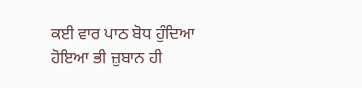ਕਈ ਵਾਰ ਪਾਠ ਬੋਧ ਹੁੰਦਿਆ ਹੋਇਆ ਭੀ ਜ਼ੁਬਾਨ ਹੀ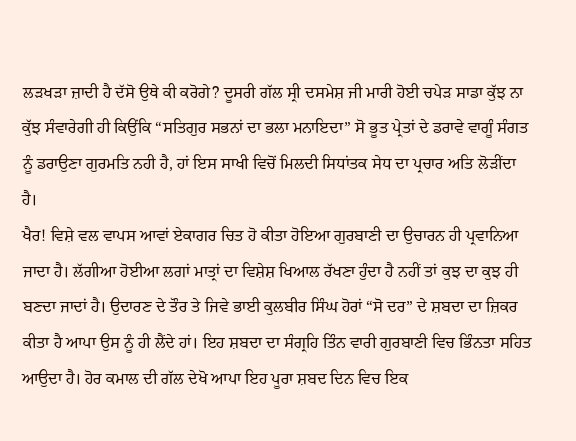ਲੜਖੜਾ ਜ਼ਾਦੀ ਹੈ ਦੱਸੋ ਉਥੇ ਕੀ ਕਰੋਗੇ? ਦੂਸਰੀ ਗੱਲ ਸ੍ਰੀ ਦਸਮੇਸ਼ ਜੀ ਮਾਰੀ ਹੋਈ ਚਪੇੜ ਸਾਡਾ ਕੁੱਝ ਨਾ ਕੁੱਝ ਸੰਵਾਰੇਗੀ ਹੀ ਕਿਉਂਕਿ “ਸਤਿਗੁਰ ਸਭਨਾਂ ਦਾ ਭਲਾ ਮਨਾਇਦਾ” ਸੋ ਭੂਤ ਪ੍ਰੇਤਾਂ ਦੇ ਡਰਾਵੇ ਵਾਗੂੰ ਸੰਗਤ ਨੂੰ ਡਰਾਉਣਾ ਗੁਰਮਤਿ ਨਹੀ ਹੈ, ਹਾਂ ਇਸ ਸਾਖੀ ਵਿਚੋਂ ਮਿਲਦੀ ਸਿਧਾਂਤਕ ਸੇਧ ਦਾ ਪ੍ਰਚਾਰ ਅਤਿ ਲੋੜੀਂਦਾ ਹੈ।
ਖੈਰ! ਵਿਸ਼ੇ ਵਲ ਵਾਪਸ ਆਵਾਂ ਏਕਾਗਰ ਚਿਤ ਹੋ ਕੀਤਾ ਹੋਇਆ ਗੁਰਬਾਣੀ ਦਾ ਉਚਾਰਨ ਹੀ ਪ੍ਰਵਾਨਿਆ ਜਾਦਾ ਹੈ। ਲੱਗੀਆ ਹੋਈਆ ਲਗਾਂ ਮਾਤ੍ਰਾਂ ਦਾ ਵਿਸ਼ੇਸ਼ ਖਿਆਲ ਰੱਖਣਾ ਹੁੰਦਾ ਹੈ ਨਹੀਂ ਤਾਂ ਕੁਝ ਦਾ ਕੁਝ ਹੀ ਬਣਦਾ ਜਾਦਾਂ ਹੈ। ਉਦਾਰਣ ਦੇ ਤੌਰ ਤੇ ਜਿਵੇ ਭਾਈ ਕੁਲਬੀਰ ਸਿੰਘ ਹੋਰਾਂ “ਸੋ ਦਰ” ਦੇ ਸ਼ਬਦਾ ਦਾ ਜ਼ਿਕਰ ਕੀਤਾ ਹੈ ਆਪਾ ਉਸ ਨੂੰ ਹੀ ਲੈਂਦੇ ਹਾਂ। ਇਹ ਸ਼ਬਦਾ ਦਾ ਸੰਗ੍ਰਹਿ ਤਿੰਨ ਵਾਰੀ ਗੁਰਬਾਣੀ ਵਿਚ ਭਿੰਨਤਾ ਸਹਿਤ ਆਉਦਾ ਹੈ। ਹੋਰ ਕਮਾਲ ਦੀ ਗੱਲ ਦੇਖੋ ਆਪਾ ਇਹ ਪੂਰਾ ਸ਼ਬਦ ਦਿਨ ਵਿਚ ਇਕ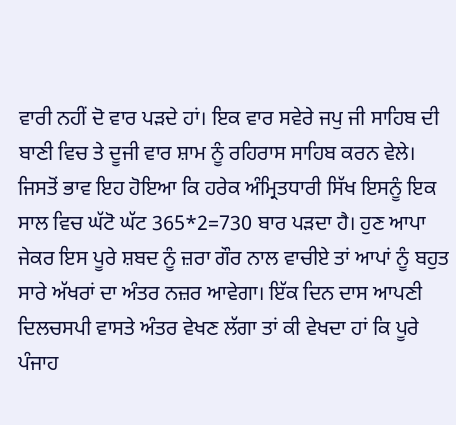ਵਾਰੀ ਨਹੀਂ ਦੋ ਵਾਰ ਪੜਦੇ ਹਾਂ। ਇਕ ਵਾਰ ਸਵੇਰੇ ਜਪੁ ਜੀ ਸਾਹਿਬ ਦੀ ਬਾਣੀ ਵਿਚ ਤੇ ਦੂਜੀ ਵਾਰ ਸ਼ਾਮ ਨੂੰ ਰਹਿਰਾਸ ਸਾਹਿਬ ਕਰਨ ਵੇਲੇ। ਜਿਸਤੋਂ ਭਾਵ ਇਹ ਹੋਇਆ ਕਿ ਹਰੇਕ ਅੰਮ੍ਰਿਤਧਾਰੀ ਸਿੱਖ ਇਸਨੂੰ ਇਕ ਸਾਲ ਵਿਚ ਘੱਟੋ ਘੱਟ 365*2=730 ਬਾਰ ਪੜਦਾ ਹੈ। ਹੁਣ ਆਪਾ ਜੇਕਰ ਇਸ ਪੂਰੇ ਸ਼ਬਦ ਨੂੰ ਜ਼ਰਾ ਗੌਰ ਨਾਲ ਵਾਚੀਏ ਤਾਂ ਆਪਾਂ ਨੂੰ ਬਹੁਤ ਸਾਰੇ ਅੱਖਰਾਂ ਦਾ ਅੰਤਰ ਨਜ਼ਰ ਆਵੇਗਾ। ਇੱਕ ਦਿਨ ਦਾਸ ਆਪਣੀ ਦਿਲਚਸਪੀ ਵਾਸਤੇ ਅੰਤਰ ਵੇਖਣ ਲੱਗਾ ਤਾਂ ਕੀ ਵੇਖਦਾ ਹਾਂ ਕਿ ਪੂਰੇ ਪੰਜਾਹ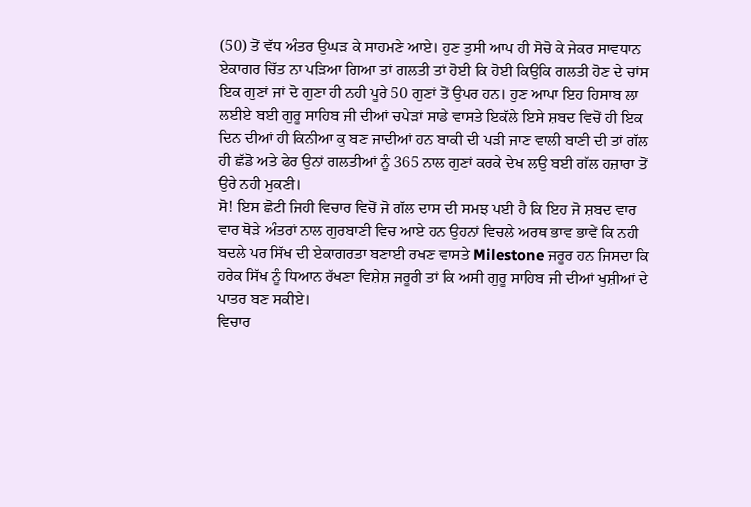(50) ਤੋਂ ਵੱਧ ਅੰਤਰ ਉਘੜ ਕੇ ਸਾਹਮਣੇ ਆਏ। ਹੁਣ ਤੁਸੀ ਆਪ ਹੀ ਸੋਚੋ ਕੇ ਜੇਕਰ ਸਾਵਧਾਨ ਏਕਾਗਰ ਚਿੱਤ ਨਾ ਪੜਿਆ ਗਿਆ ਤਾਂ ਗਲਤੀ ਤਾਂ ਹੋਈ ਕਿ ਹੋਈ ਕਿਉਕਿ ਗਲਤੀ ਹੋਣ ਦੇ ਚਾਂਸ ਇਕ ਗੁਣਾਂ ਜਾਂ ਦੋ ਗੁਣਾ ਹੀ ਨਹੀ ਪੂਰੇ 50 ਗੁਣਾਂ ਤੋਂ ਉਪਰ ਹਨ। ਹੁਣ ਆਪਾ ਇਹ ਹਿਸਾਬ ਲਾ ਲਈਏ ਬਈ ਗੁਰੂ ਸਾਹਿਬ ਜੀ ਦੀਆਂ ਚਪੇੜਾਂ ਸਾਡੇ ਵਾਸਤੇ ਇਕੱਲੇ ਇਸੇ ਸ਼ਬਦ ਵਿਚੋਂ ਹੀ ਇਕ ਦਿਨ ਦੀਆਂ ਹੀ ਕਿਨੀਆ ਕੁ ਬਣ ਜਾਦੀਆਂ ਹਨ ਬਾਕੀ ਦੀ ਪੜੀ ਜਾਣ ਵਾਲੀ ਬਾਣੀ ਦੀ ਤਾਂ ਗੱਲ ਹੀ ਛੱਡੋ ਅਤੇ ਫੇਰ ਉਨਾਂ ਗਲਤੀਆਂ ਨੂੰ 365 ਨਾਲ ਗੁਣਾਂ ਕਰਕੇ ਦੇਖ ਲਉ ਬਈ ਗੱਲ ਹਜ਼ਾਰਾ ਤੋਂ ਉਰੇ ਨਹੀ ਮੁਕਣੀ।
ਸੋ! ਇਸ ਛੋਟੀ ਜਿਹੀ ਵਿਚਾਰ ਵਿਚੋਂ ਜੋ ਗੱਲ ਦਾਸ ਦੀ ਸਮਝ ਪਈ ਹੈ ਕਿ ਇਹ ਜੋ ਸ਼ਬਦ ਵਾਰ ਵਾਰ ਥੋੜੇ ਅੰਤਰਾਂ ਨਾਲ ਗੁਰਬਾਣੀ ਵਿਚ ਆਏ ਹਨ ਉਹਨਾਂ ਵਿਚਲੇ ਅਰਥ ਭਾਵ ਭਾਵੇਂ ਕਿ ਨਹੀ ਬਦਲੇ ਪਰ ਸਿੱਖ ਦੀ ਏਕਾਗਰਤਾ ਬਣਾਈ ਰਖਣ ਵਾਸਤੇ Milestone ਜਰੂਰ ਹਨ ਜਿਸਦਾ ਕਿ ਹਰੇਕ ਸਿੱਖ ਨੂੰ ਧਿਆਨ ਰੱਖਣਾ ਵਿਸ਼ੇਸ਼ ਜਰੂਰੀ ਤਾਂ ਕਿ ਅਸੀ ਗੁਰੂ ਸਾਹਿਬ ਜੀ ਦੀਆਂ ਖੁਸ਼ੀਆਂ ਦੇ ਪਾਤਰ ਬਣ ਸਕੀਏ।
ਵਿਚਾਰ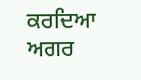ਕਰਦਿਆ ਅਗਰ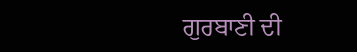ਗੁਰਬਾਣੀ ਦੀ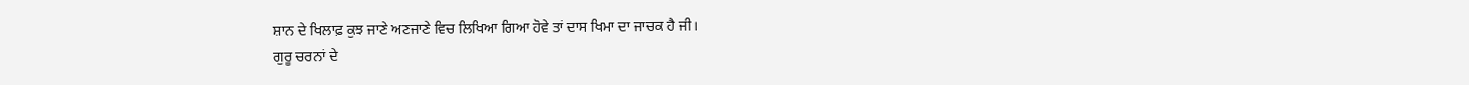ਸ਼ਾਨ ਦੇ ਖਿਲਾਫ਼ ਕੁਝ ਜਾਣੇ ਅਣਜਾਣੇ ਵਿਚ ਲਿਖਿਆ ਗਿਆ ਹੋਵੇ ਤਾਂ ਦਾਸ ਖਿਮਾ ਦਾ ਜਾਚਕ ਹੈ ਜੀ।
ਗੁਰੂ ਚਰਨਾਂ ਦੇ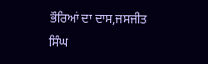ਭੌਰਿਆਂ ਦਾ ਦਾਸ,ਜਸਜੀਤ ਸਿੰਘ